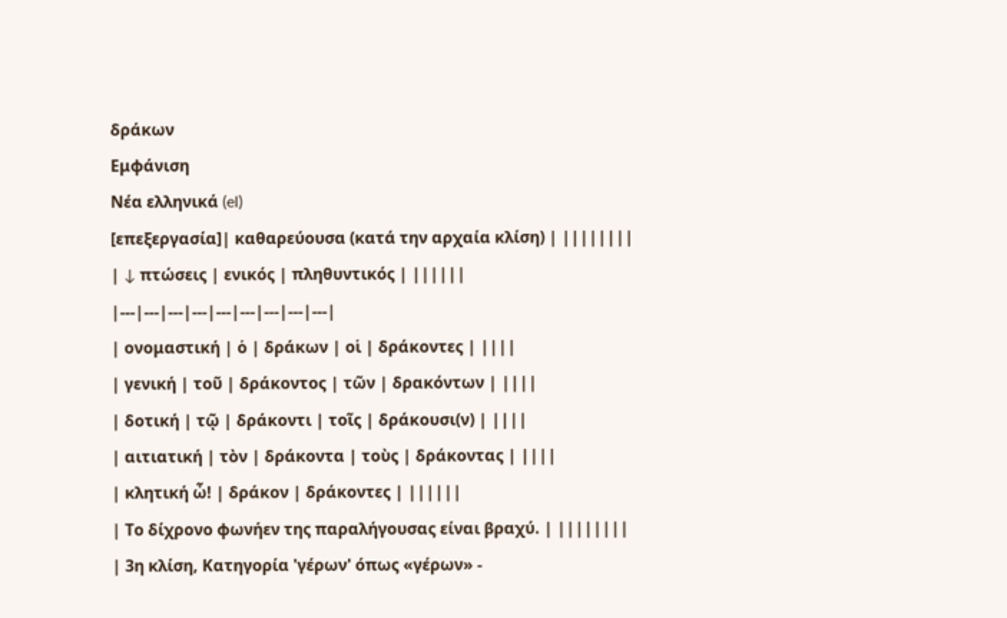δράκων
Εμφάνιση
Νέα ελληνικά (el)
[επεξεργασία]| καθαρεύουσα (κατά την αρχαία κλίση) | ||||||||
| ↓ πτώσεις | ενικός | πληθυντικός | ||||||
|---|---|---|---|---|---|---|---|---|
| ονομαστική | ὁ | δράκων | οἱ | δράκοντες | ||||
| γενική | τοῦ | δράκοντος | τῶν | δρακόντων | ||||
| δοτική | τῷ | δράκοντι | τοῖς | δράκουσι(ν) | ||||
| αιτιατική | τὸν | δράκοντα | τοὺς | δράκοντας | ||||
| κλητική ὦ! | δράκον | δράκοντες | ||||||
| Το δίχρονο φωνήεν της παραλήγουσας είναι βραχύ. | ||||||||
| 3η κλίση, Κατηγορία 'γέρων' όπως «γέρων» -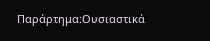Παράρτημα:Ουσιαστικά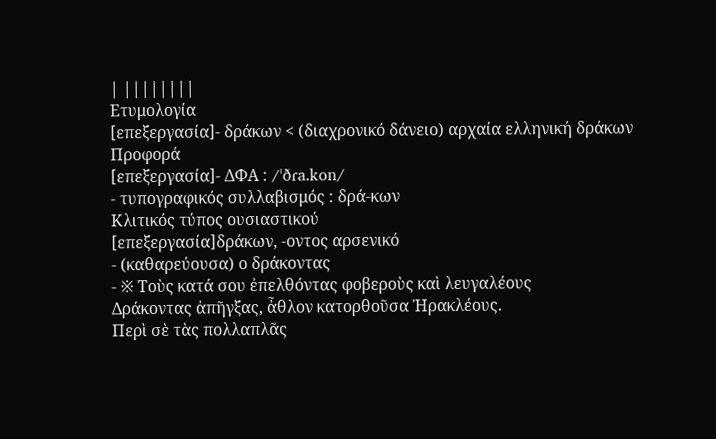| ||||||||
Ετυμολογία
[επεξεργασία]- δράκων < (διαχρονικό δάνειο) αρχαία ελληνική δράκων
Προφορά
[επεξεργασία]- ΔΦΑ : /ˈðɾa.kon/
- τυπογραφικός συλλαβισμός : δρά‐κων
Κλιτικός τύπος ουσιαστικού
[επεξεργασία]δράκων, -οντος αρσενικό
- (καθαρεύουσα) ο δράκοντας
- ※ Τοὺς κατά σου ἐπελθόντας φοβεροὺς καὶ λευγαλέους
Δράκοντας ἀπῆγξας, ἆθλον κατορθοῦσα Ἠρακλέους.
Περὶ σὲ τὰς πολλαπλᾶς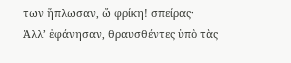των ἥπλωσαν, ὤ φρίκη! σπείρας·
Ἀλλ’ ἐφάνησαν, θραυσθέντες ὑπὸ τὰς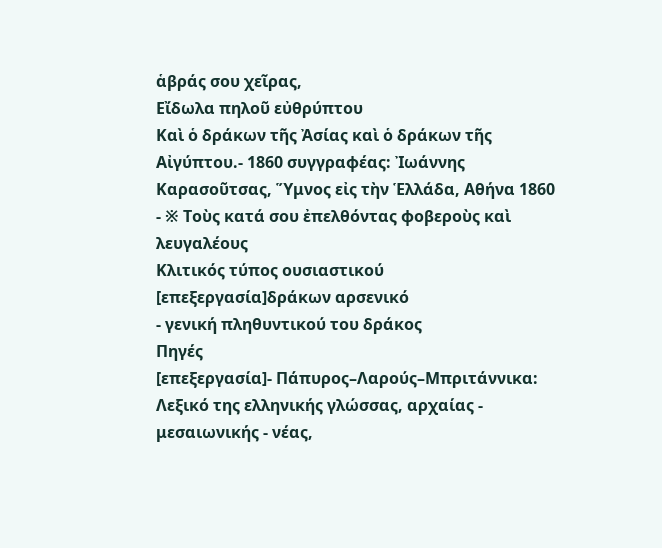ἁβράς σου χεῖρας,
Εἴδωλα πηλοῦ εὐθρύπτου
Καὶ ὁ δράκων τῆς Ἀσίας καὶ ὁ δράκων τῆς Αἰγύπτου.- 1860 συγγραφέας: Ἰωάννης Καρασοῦτσας, Ὕμνος εἰς τὴν Ἑλλάδα, Αθήνα 1860
- ※ Τοὺς κατά σου ἐπελθόντας φοβεροὺς καὶ λευγαλέους
Κλιτικός τύπος ουσιαστικού
[επεξεργασία]δράκων αρσενικό
- γενική πληθυντικού του δράκος
Πηγές
[επεξεργασία]- Πάπυρος–Λαρούς–Μπριτάννικα: Λεξικό της ελληνικής γλώσσας, αρχαίας - μεσαιωνικής - νέας,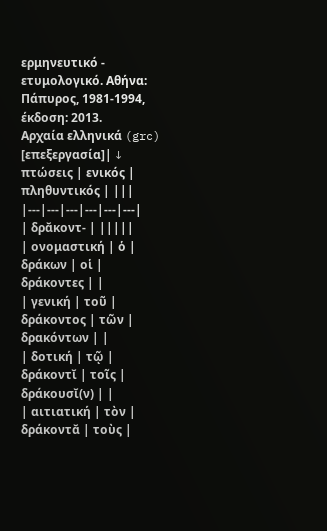ερμηνευτικό - ετυμολογικό. Αθήνα: Πάπυρος, 1981‑1994, έκδοση: 2013.
Αρχαία ελληνικά (grc)
[επεξεργασία]| ↓ πτώσεις | ενικός | πληθυντικός | |||
|---|---|---|---|---|---|
| δρᾰκοντ- | |||||
| ονομαστική | ὁ | δράκων | οἱ | δράκοντες | |
| γενική | τοῦ | δράκοντος | τῶν | δρακόντων | |
| δοτική | τῷ | δράκοντῐ | τοῖς | δράκουσῐ(ν) | |
| αιτιατική | τὸν | δράκοντᾰ | τοὺς |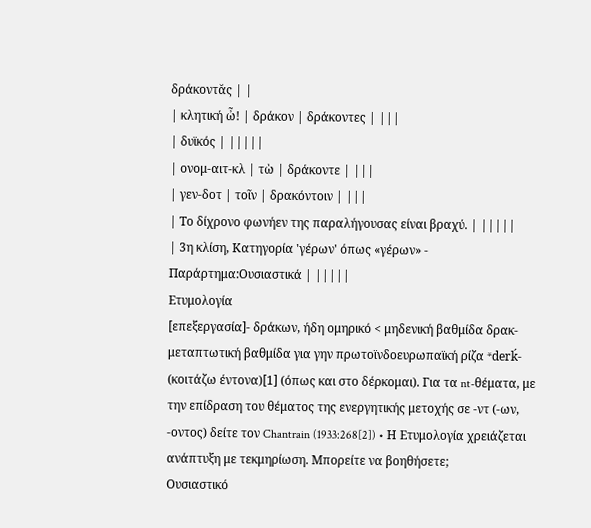δράκοντᾰς | |
| κλητική ὦ! | δράκον | δράκοντες | |||
| δυϊκός | |||||
| ονομ-αιτ-κλ | τὼ | δράκοντε | |||
| γεν-δοτ | τοῖν | δρακόντοιν | |||
| Το δίχρονο φωνήεν της παραλήγουσας είναι βραχύ. | |||||
| 3η κλίση, Κατηγορία 'γέρων' όπως «γέρων» - Παράρτημα:Ουσιαστικά | |||||
Ετυμολογία
[επεξεργασία]- δράκων, ήδη ομηρικό < μηδενική βαθμίδα δρακ- μεταπτωτική βαθμίδα για γην πρωτοϊνδοευρωπαϊκή ρίζα *derḱ- (κοιτάζω έντονα)[1] (όπως και στο δέρκομαι). Για τα nt-θέματα, με την επίδραση του θέματος της ενεργητικής μετοχής σε -ντ (-ων, -οντος) δείτε τον Chantrain (1933:268[2]) • Η Ετυμολογία χρειάζεται ανάπτυξη με τεκμηρίωση. Μπορείτε να βοηθήσετε;
Ουσιαστικό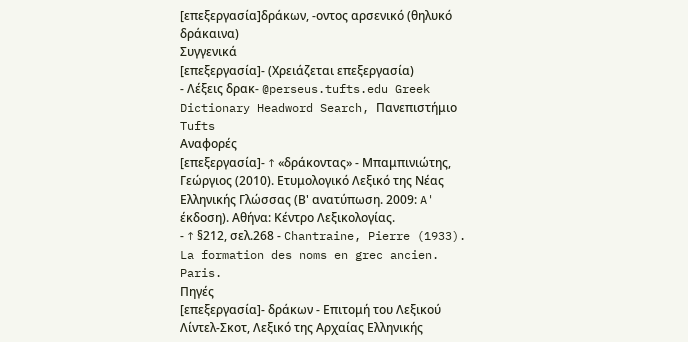[επεξεργασία]δράκων, -οντος αρσενικό (θηλυκό δράκαινα)
Συγγενικά
[επεξεργασία]- (Χρειάζεται επεξεργασία)
- Λέξεις δρακ- @perseus.tufts.edu Greek Dictionary Headword Search, Πανεπιστήμιο Tufts
Αναφορές
[επεξεργασία]- ↑ «δράκοντας» - Μπαμπινιώτης, Γεώργιος (2010). Ετυμολογικό Λεξικό της Νέας Ελληνικής Γλώσσας (Β' ανατύπωση. 2009: A' έκδοση). Αθήνα: Κέντρο Λεξικολογίας.
- ↑ §212, σελ.268 - Chantraine, Pierre (1933). La formation des noms en grec ancien. Paris.
Πηγές
[επεξεργασία]- δράκων - Επιτομή του Λεξικού Λίντελ-Σκοτ, Λεξικό της Αρχαίας Ελληνικής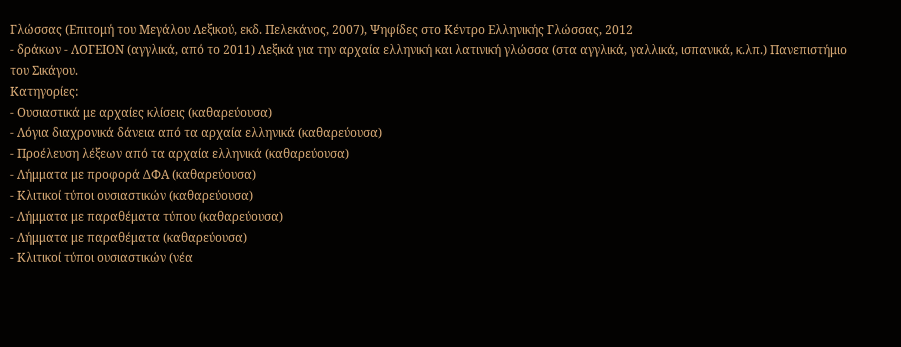Γλώσσας (Επιτομή του Μεγάλου Λεξικού, εκδ. Πελεκάνος, 2007), Ψηφίδες στο Κέντρο Ελληνικής Γλώσσας, 2012
- δράκων - ΛΟΓΕΙΟΝ (αγγλικά, από το 2011) Λεξικά για την αρχαία ελληνική και λατινική γλώσσα (στα αγγλικά, γαλλικά, ισπανικά, κ.λπ.) Πανεπιστήμιο του Σικάγου.
Κατηγορίες:
- Ουσιαστικά με αρχαίες κλίσεις (καθαρεύουσα)
- Λόγια διαχρονικά δάνεια από τα αρχαία ελληνικά (καθαρεύουσα)
- Προέλευση λέξεων από τα αρχαία ελληνικά (καθαρεύουσα)
- Λήμματα με προφορά ΔΦΑ (καθαρεύουσα)
- Κλιτικοί τύποι ουσιαστικών (καθαρεύουσα)
- Λήμματα με παραθέματα τύπου (καθαρεύουσα)
- Λήμματα με παραθέματα (καθαρεύουσα)
- Κλιτικοί τύποι ουσιαστικών (νέα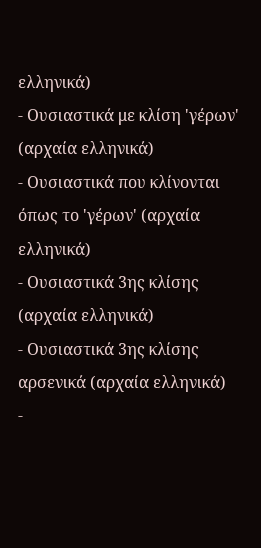ελληνικά)
- Ουσιαστικά με κλίση 'γέρων' (αρχαία ελληνικά)
- Ουσιαστικά που κλίνονται όπως το 'γέρων' (αρχαία ελληνικά)
- Ουσιαστικά 3ης κλίσης (αρχαία ελληνικά)
- Ουσιαστικά 3ης κλίσης αρσενικά (αρχαία ελληνικά)
-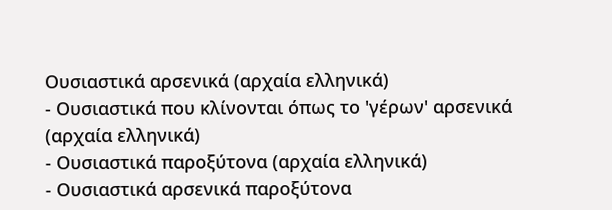Ουσιαστικά αρσενικά (αρχαία ελληνικά)
- Ουσιαστικά που κλίνονται όπως το 'γέρων' αρσενικά (αρχαία ελληνικά)
- Ουσιαστικά παροξύτονα (αρχαία ελληνικά)
- Ουσιαστικά αρσενικά παροξύτονα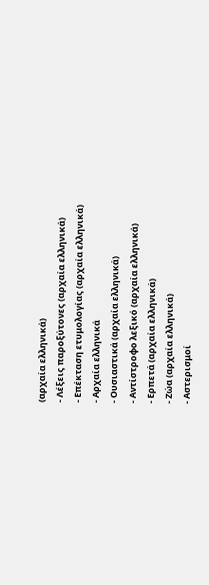(αρχαία ελληνικά)
- Λέξεις παροξύτονες (αρχαία ελληνικά)
- Επέκταση ετυμολογίας (αρχαία ελληνικά)
- Αρχαία ελληνικά
- Ουσιαστικά (αρχαία ελληνικά)
- Αντίστροφο λεξικό (αρχαία ελληνικά)
- Ερπετά (αρχαία ελληνικά)
- Ζώα (αρχαία ελληνικά)
- Αστερισμοί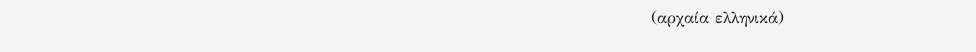(αρχαία ελληνικά)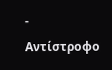- Αντίστροφο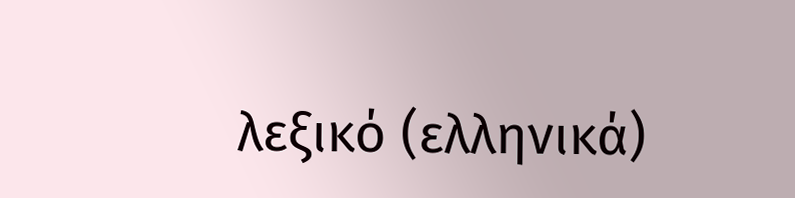λεξικό (ελληνικά)